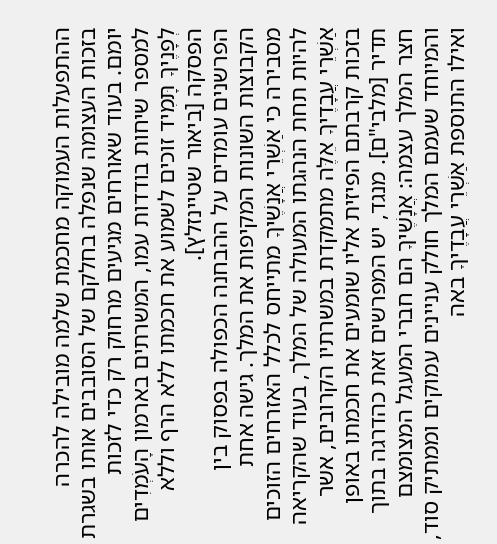ההתפעלות העמוקה מחכמת שלמה מובילה להכרה בזכות העצומה שנפלה בחלקם של הסובבים אותו בשגרת יומם. בעוד שאורחים מגיעים מרחוק רק כדי לזכות למספר שיחות בודדות עמו, המשרתים בארמון הָעֹמְדִים לְפָנֶיךָ תָּמִיד זוכים לשמוע את חכמתו ללא הרף וללא הפסקה [ביאור שטיינזלץ].
הפרשנים עומדים על ההבחנה הכפולה בפסוק בין הקבוצות השונות המקיפות את המלך. גישה אחת מסבירה כי אַשְׁרֵי אֲנָשֶׁיךָ מתייחס לכלל האזרחים הזוכים להיות תחת הנהגתו המעולה של המלך, בעוד שהקריאה אַשְׁרֵי עֲבָדֶיךָ אֵלֶּה מתמקדת במשרתיו הקרובים, אשר בזכות קרבתם הפיזית אליו שומעים את חכמתו באופן תדיר [מלבי"ם]. מנגד, יש המפרשים זאת כהדרגה בתוך חצר המלך עצמה: אֲנָשֶׁיךָ הם חברי המעגל המצומצם והמיוחד שעמם המלך חולק עניינים עמוקים וממתיק סוד, ואילו התוספת אַשְׁרֵי עֲבָדֶיךָ באה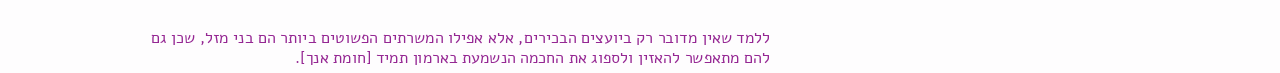ללמד שאין מדובר רק ביועצים הבכירים, אלא אפילו המשרתים הפשוטים ביותר הם בני מזל, שכן גם להם מתאפשר להאזין ולספוג את החכמה הנשמעת בארמון תמיד [חומת אנך].